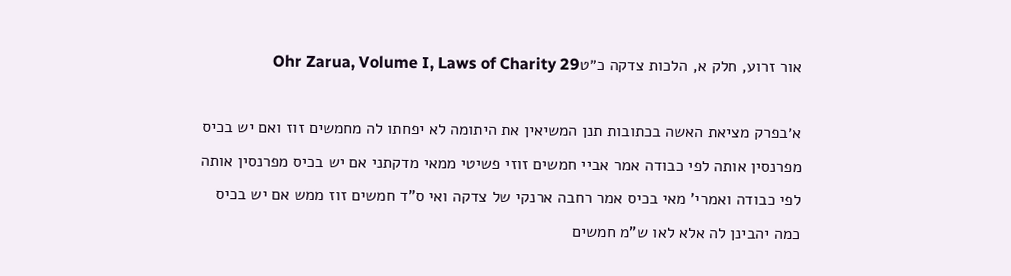אור זרוע, חלק א, הלכות צדקה כ״טOhr Zarua, Volume I, Laws of Charity 29

א׳בפרק מציאת האשה בכתובות תנן המשיאין את היתומה לא יפחתו לה מחמשים זוז ואם יש בכיס מפרנסין אותה לפי כבודה אמר אביי חמשים זוזי פשיטי ממאי מדקתני אם יש בכיס מפרנסין אותה לפי כבודה ואמרי' מאי בכיס אמר רחבה ארנקי של צדקה ואי ס"ד חמשים זוז ממש אם יש בכיס כמה יהבינן לה אלא לאו ש"מ חמשים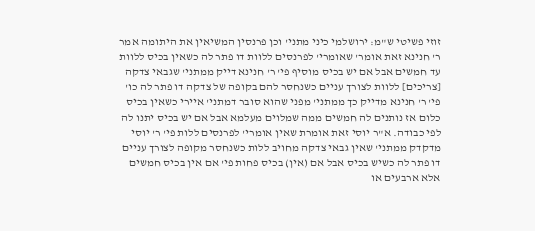זוזי פשיטי ש"מ: ירושלמי כיני מתני' וכן פרנסין המשיאין את היתומה אמר ר' חנינא זאת אומר' שאומרי' לפרנסים ללוות דו פתר לה כשאין בכיס ללוות עד חמשים אבל אם יש בכיס מוסיף פי' ר' חנינא דייק ממתני' שגבאי צדקה [צריכים] ללוות לצורך עניים כשנחסר להם בקופה של צדקה דו פתר לה כו' פי' ר' חנינא מדייק כך ממתני' מפני שהוא סובר דמתני' איירי כשאין בכיס כלום אז נותנים לה חמשים ממה שמלוים מעלמא אבל אם יש בכיס יתנו לה לפי כבודה. א"ר יוסי זאת אומרת שאין אומרי' לפרנסים ללות פי' ר' יוסי מדקדק ממתני' שאין גבאי צדקה מחויב ללות כשנחסר מקופה לצורך עניים דו פתר לה כשיש בכיס אבל אם (אין) בכיס פחות פי' אם אין בכיס חמשים אלא ארבעים או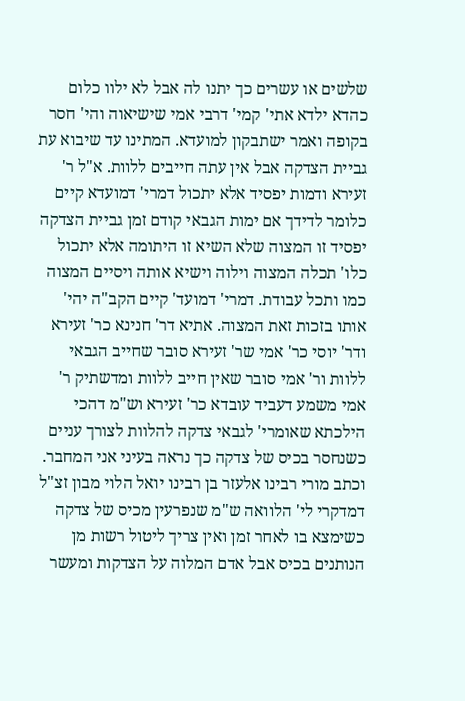שלשים או עשרים כך יתנו לה אבל לא ילוו כלום כהדא ילדא אתי' קמי' דרבי אמי שישיאוה והי' חסר בקופה ואמר ישתבקון למועדא. המתינו עד שיבוא עת גביית הצדקה אבל אין עתה חייבים ללוות. א"ל ר' זעירא ודמות יפסיד אלא יתכול דמרי' דמועדא קיים כלומר לדידך אם ימות הגבאי קודם זמן גביית הצדקה יפסיד זו המצוה שלא השיא זו היתומה אלא יתכול כלו' תכלה המצוה וילוה וישיא אותה ויסיים המצוה כמו ותכל עבודת. דמרי' דמועד' קיים הקב"ה יהי' אותו בזכות זאת המצוה. אתיא דר' חנינא כר' זעירא ודר' יוסי כר' אמי שר' זעירא סובר שחייב הגבאי ללוות ור' אמי סובר שאין חייב ללוות ומדשתיק ר' אמי משמע דעביד עובדא כר' זעירא וש"מ דהכי הילכתא שאומרי' לגבאי צדקה להלוות לצורך עניים כשנחסר בכיס של צדקה כך נראה בעיני אני המחבר. וכתב מורי רבינו אלעזר בן רבינו יואל הלוי מבון זצ"ל דמדקרי לי' הלוואה ש"מ שנפרעין מכיס של צדקה כשימצא בו לאחר זמן ואין צריך ליטול רשות מן הנותנים בכיס אבל אדם המלוה על הצדקות ומעשר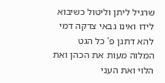שרגיל ליתן וליטול כשיבוא לידו ואינו גבאי צדקה דמי להא דתנן פ' כל הגט המלוה מעות את הכהן ואת הלוי ואת העני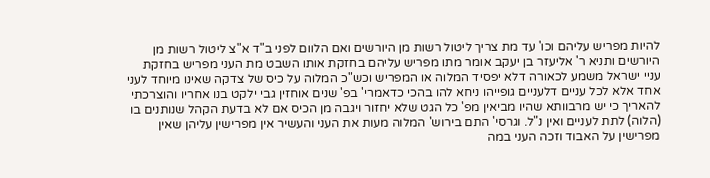להיות מפריש עליהם וכו' עד מת צריך ליטול רשות מן היורשים ואם הלוום לפני ב"ד א"צ ליטול רשות מן היורשים ותניא ר' אליעזר בן יעקב אומר מתו מפריש עליהם בחזקת אותו השבט מת העני מפריש בחזקת עניי ישראל משמע לכאורה דלא יפסיד המלוה או המפריש וכש"כ המלוה על כיס של צדקה שאינו מיוחד לעני אחד אלא לכל עניים דלעניים גופייהו ניחא להו בהכי כדאמרי' בפ' שנים אוחזין גבי ילקט בנו אחריו והוצרכתי להאריך כי יש מרבוותא שהיו מביאין מפ' כל הגט שלא יחזור ויגבה מן הכיס אם לא בדעת הקהל שנותנים בו (הלוה) לתת לעניים ואין נ"ל. וגרסי' התם בירוש' המלוה מעות את העני והעשיר אין מפרישין עליהן שאין מפרישין על האבוד וזכה העני במה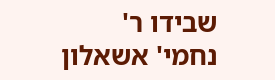שבידו ר' נחמי' אשאלון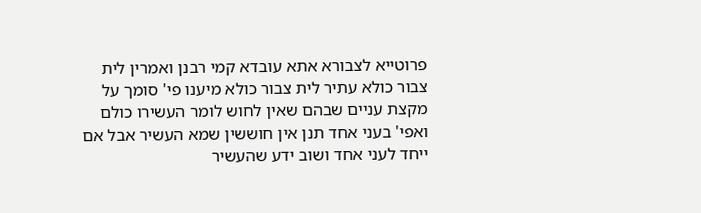פרוטייא לצבורא אתא עובדא קמי רבנן ואמרין לית צבור כולא עתיר לית צבור כולא מיענו פי' סומך על מקצת עניים שבהם שאין לחוש לומר העשירו כולם ואפי' בעני אחד תנן אין חוששין שמא העשיר אבל אם ייחד לעני אחד ושוב ידע שהעשיר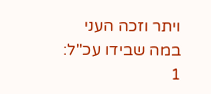ויתר וזכה העני במה שבידו עכ"ל:
1